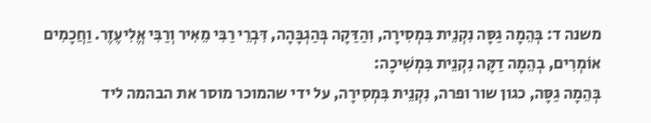משנה ד: בְּהֵמָה גַסָּה נִקְנֵית בִּמְסִירָה, וִהַדַּקָה בְּהַגְבָּהָה, דִּבְרֵי רַבִּי מֵאִיר וְרַבִּי אֱלִיעֶזֶר. וַחֲכָמִים אוֹמְרִים, בְהֵמָה דַקָּה נִקְנֵית בִּמְשִׁיכָה:
בְּהֵמָה גַסָּה, כגון שור ופרה, נִקְנֵית בִּמְסִירָה, על ידי שהמוכר מוסר את הבהמה ליד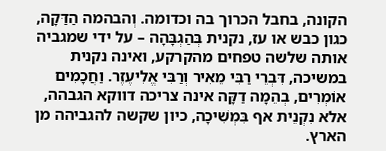הקונה, בחבל הכרוך בה וכדומה. וְהבהמה הַדַּקָה, כגון כבש או עז, נקנית בְּהַגְבָּהָה – על ידי שמגביה אותה שלשה טפחים מהקרקע, ואינה נקנית במשיכה, דִּבְרֵי רַבִּי מֵאִיר וְרַבִּי אֱלִיעֶזֶר. וַחֲכָמִים אוֹמְרִים, בְהֵמָה דַקָּה אינה צריכה דווקא הגבהה, אלא נִקְנֵית אף בִּמְשִׁיכָה, כיון שקשה להגביהה מן הארץ.